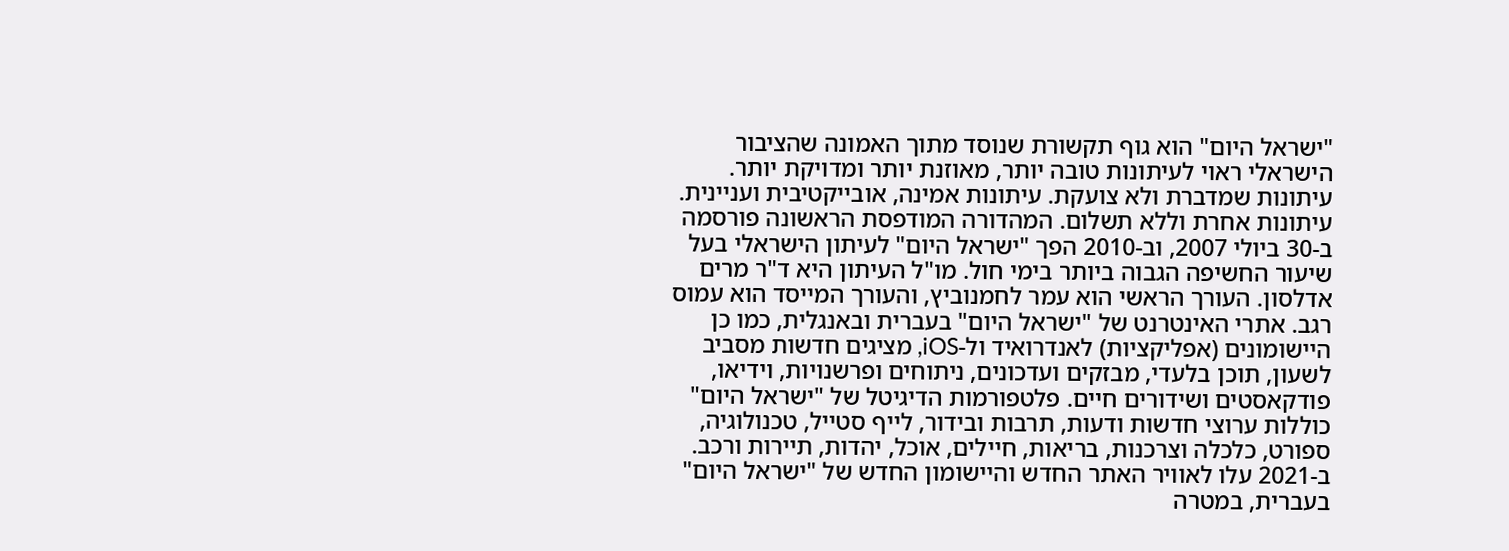"ישראל היום" הוא גוף תקשורת שנוסד מתוך האמונה שהציבור הישראלי ראוי לעיתונות טובה יותר, מאוזנת יותר ומדויקת יותר. עיתונות שמדברת ולא צועקת. עיתונות אמינה, אובייקטיבית ועניינית. עיתונות אחרת וללא תשלום. המהדורה המודפסת הראשונה פורסמה ב-30 ביולי 2007, וב-2010 הפך "ישראל היום" לעיתון הישראלי בעל שיעור החשיפה הגבוה ביותר בימי חול. מו"ל העיתון היא ד"ר מרים אדלסון. העורך הראשי הוא עמר לחמנוביץ, והעורך המייסד הוא עמוס רגב. אתרי האינטרנט של "ישראל היום" בעברית ובאנגלית, כמו כן היישומונים (אפליקציות) לאנדרואיד ול-iOS, מציגים חדשות מסביב לשעון, תוכן בלעדי, מבזקים ועדכונים, ניתוחים ופרשנויות, וידיאו, פודקאסטים ושידורים חיים. פלטפורמות הדיגיטל של "ישראל היום" כוללות ערוצי חדשות ודעות, תרבות ובידור, לייף סטייל, טכנולוגיה, ספורט, כלכלה וצרכנות, בריאות, חיילים, אוכל, יהדות, תיירות ורכב. ב-2021 עלו לאוויר האתר החדש והיישומון החדש של "ישראל היום" בעברית, במטרה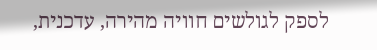לספק לגולשים חוויה מהירה, עדכנית,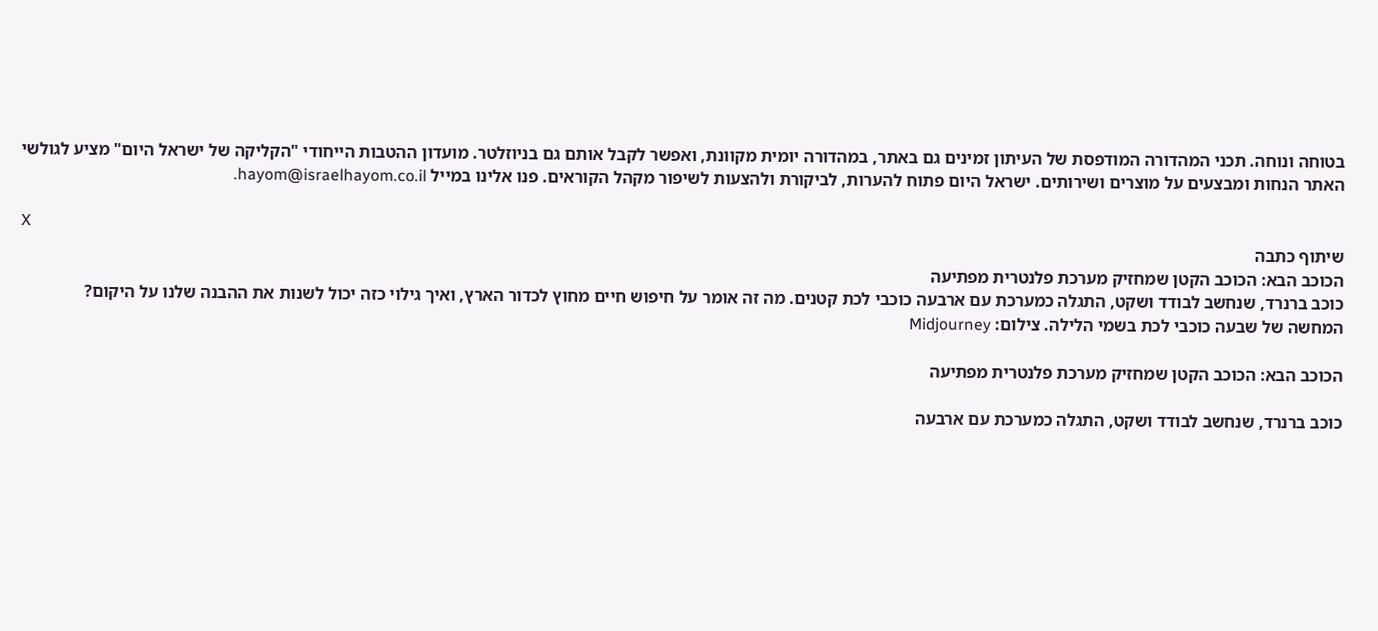בטוחה ונוחה. תכני המהדורה המודפסת של העיתון זמינים גם באתר, במהדורה יומית מקוונת, ואפשר לקבל אותם גם בניוזלטר. מועדון ההטבות הייחודי "הקליקה של ישראל היום" מציע לגולשי האתר הנחות ומבצעים על מוצרים ושירותים. ישראל היום פתוח להערות, לביקורת ולהצעות לשיפור מקהל הקוראים. פנו אלינו במייל hayom@israelhayom.co.il.

X
שיתוף כתבה
הכוכב הבא: הכוכב הקטן שמחזיק מערכת פלנטרית מפתיעה
כוכב ברנרד, שנחשב לבודד ושקט, התגלה כמערכת עם ארבעה כוכבי לכת קטנים. מה זה אומר על חיפוש חיים מחוץ לכדור הארץ, ואיך גילוי כזה יכול לשנות את ההבנה שלנו על היקום?
המחשה של שבעה כוכבי לכת בשמי הלילה. צילום: Midjourney

הכוכב הבא: הכוכב הקטן שמחזיק מערכת פלנטרית מפתיעה

כוכב ברנרד, שנחשב לבודד ושקט, התגלה כמערכת עם ארבעה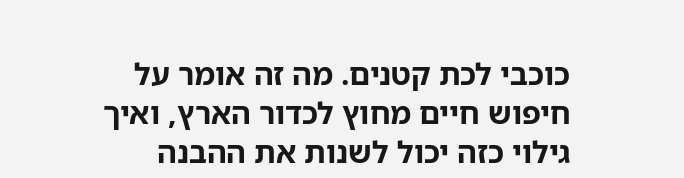כוכבי לכת קטנים. מה זה אומר על חיפוש חיים מחוץ לכדור הארץ, ואיך גילוי כזה יכול לשנות את ההבנה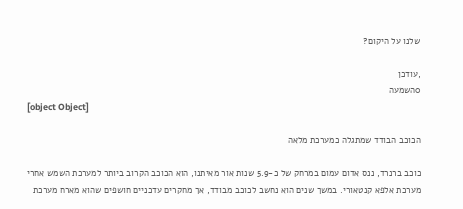שלנו על היקום?

,עודכן
0השמעה
[object Object]

הכוכב הבודד שמתגלה כמערכת מלאה

כוכב ברנרד, ננס אדום עמום במרחק של כ-5.9 שנות אור מאיתנו, הוא הכוכב הקרוב ביותר למערכת השמש אחרי מערכת אלפא קנטאורי. במשך שנים הוא נחשב לכוכב מבודד, אך מחקרים עדכניים חושפים שהוא מארח מערכת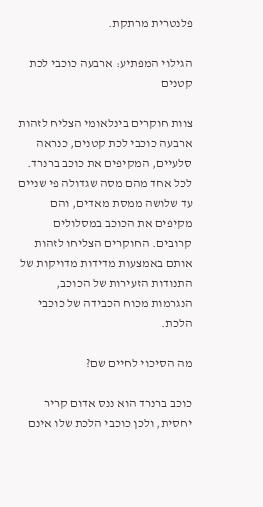פלנטרית מרתקת.

הגילוי המפתיע: ארבעה כוכבי לכת קטנים

צוות חוקרים בינלאומי הצליח לזהות ארבעה כוכבי לכת קטנים, כנראה סלעיים, המקיפים את כוכב ברנרד. לכל אחד מהם מסה שגדולה פי שניים עד שלושה ממסת מאדים, והם מקיפים את הכוכב במסלולים קרובים. החוקרים הצליחו לזהות אותם באמצעות מדידות מדויקות של התנודות הזעירות של הכוכב, הנגרמות מכוח הכבידה של כוכבי הלכת.

מה הסיכוי לחיים שם?

כוכב ברנרד הוא ננס אדום קריר יחסית, ולכן כוכבי הלכת שלו אינם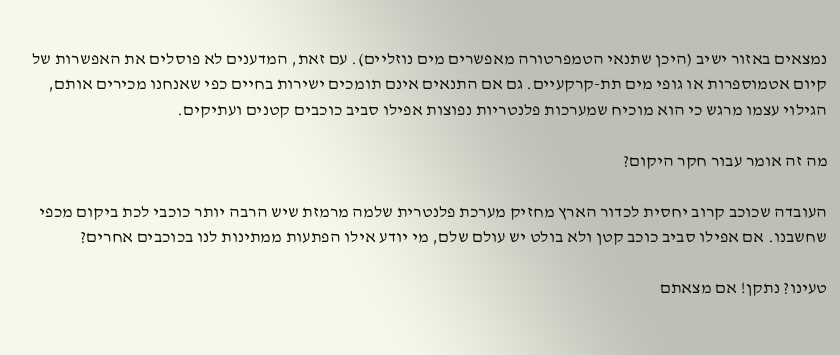נמצאים באזור ישיב (היכן שתנאי הטמפרטורה מאפשרים מים נוזליים). עם זאת, המדענים לא פוסלים את האפשרות של קיום אטמוספרות או גופי מים תת-קרקעיים. גם אם התנאים אינם תומכים ישירות בחיים כפי שאנחנו מכירים אותם, הגילוי עצמו מרגש כי הוא מוכיח שמערכות פלנטריות נפוצות אפילו סביב כוכבים קטנים ועתיקים.

מה זה אומר עבור חקר היקום?

העובדה שכוכב קרוב יחסית לכדור הארץ מחזיק מערכת פלנטרית שלמה מרמזת שיש הרבה יותר כוכבי לכת ביקום מכפי שחשבנו. אם אפילו סביב כוכב קטן ולא בולט יש עולם שלם, מי יודע אילו הפתעות ממתינות לנו בכוכבים אחרים?

טעינו? נתקן! אם מצאתם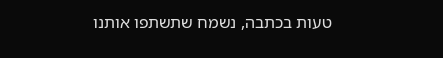טעות בכתבה, נשמח שתשתפו אותנו